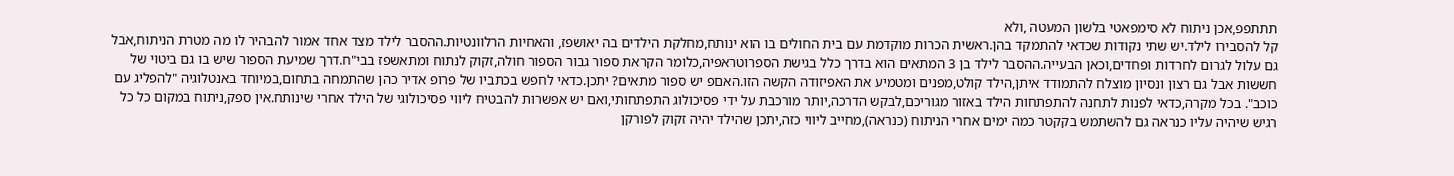תתתפפ,אכן ניתוח לא סימפאטי בלשון המעטה ,ולא
קל להסבירו לילד.יש שתי נקודות שכדאי להתמקד בהן.ראשית הכרות מוקדמת עם בית החולים בו הוא ינותח,מחלקת הילדים בה יאושפז, והאחיות הרלוונטיות.ההסבר לילד מצד אחד אמור להבהיר לו מה מטרת הניתוח,אבל גם עלול לגרום לחרדות ופחדים,וכאן הבעייה.ההסבר לילד בן 3 המתאים הוא בדרך כלל בגישת הספרוטראפיה,כלומר הקראת ספור גבור הספור חולה,זקוק לנתוח ומתאשפז בבי"ח.דרך שמיעת הספור שיש בו גם ביטוי של חששות אבל גם רצון ונסיון מוצלח להתמודד איתן,הילד קולט,מפנים ומטמיע את האפיזודה הקשה הזו.האםפ יש ספור מתאים? יתכן.כדאי לחפש בכתביו של פרופ אדיר כהן שהתמחה בתחום,במיוחד באנטלוגיה "להפליג עם כוכב". בכל מקרה,כדאי לפנות לתחנה להתפתחות הילד באזור מגוריכם,לבקש הדרכה,יותר מורכבת על ידי פסיכולוג התפתחותי,ואם יש אפשרות להבטיח ליווי פסיכולוגי של הילד אחרי שינותח.אין ספק,ניתוח במקום כל כל רגיש שיהיה עליו כנראה גם להשתמש בקקטר כמה ימים אחרי הניתוח (כנראה),מחייב ליווי כזה,יתכן שהילד יהיה זקוק לפורקן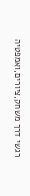רגשי דרך משחק,ציורים,ואמפטיה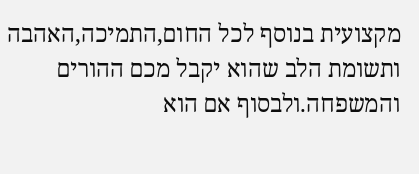מקצועית בנוסף לכל החום,התמיכה,האהבה ותשומת הלב שהוא יקבל מכם ההורים והמשפחה.ולבסוף אם הוא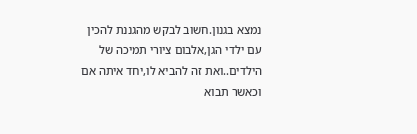נמצא בגנון.חשוב לבקש מהגננת להכין עם ילדי הגן,אלבום ציורי תמיכה של הילדים..ואת זה להביא לו,יחד איתה אם וכאשר תבוא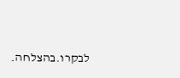לבקרו.בהצלחה.